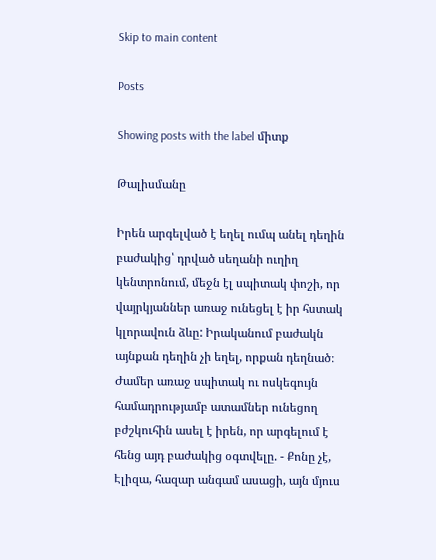Skip to main content

Posts

Showing posts with the label միտք

Թալիսմանը

Իրեն արգելված է եղել ումպ անել դեղին բաժակից՝ դրված սեղանի ուղիղ կենտրոնում, մեջն էլ սպիտակ փոշի, որ վայրկյաններ առաջ ունեցել է իր հստակ կլորավուն ձևը: Իրականում բաժակն այնքան դեղին չի եղել, որքան դեղնած։ Ժամեր առաջ սպիտակ ու ոսկեգույն համադրությամբ ատամներ ունեցող բժշկուհին ասել է իրեն, որ արգելում է հենց այդ բաժակից օգտվելը. - Քոնը չէ, Էլիզա, հազար անգամ ասացի, այն մյուս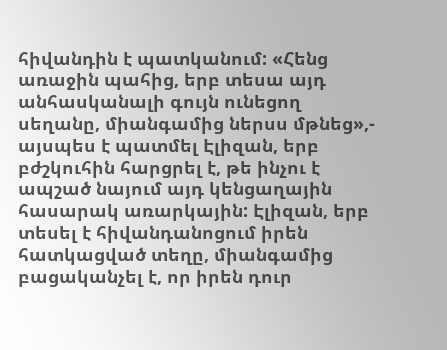հիվանդին է պատկանում: «Հենց առաջին պահից, երբ տեսա այդ անհասկանալի գույն ունեցող սեղանը, միանգամից ներսս մթնեց»,- այսպես է պատմել Էլիզան, երբ բժշկուհին հարցրել է, թե ինչու է ապշած նայում այդ կենցաղային հասարակ առարկային: Էլիզան, երբ տեսել է հիվանդանոցում իրեն հատկացված տեղը, միանգամից բացականչել է, որ իրեն դուր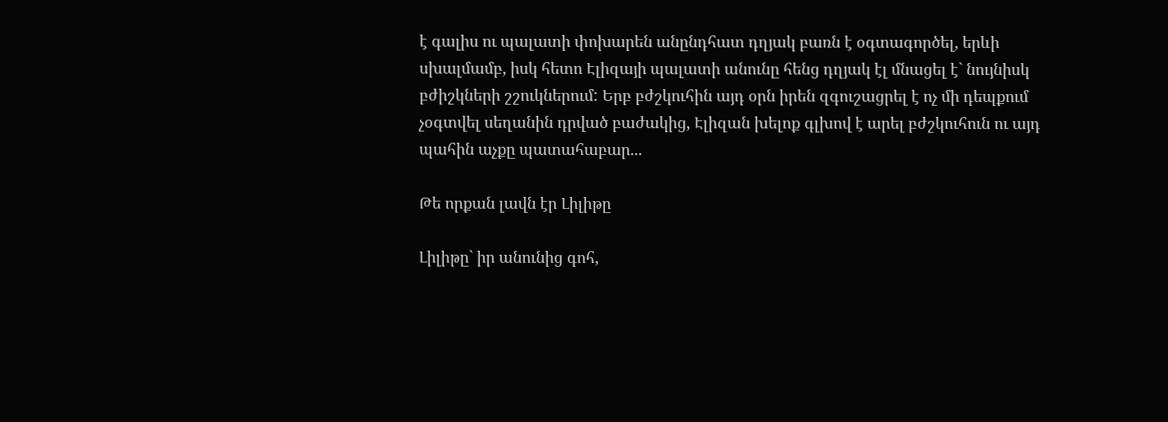է գալիս ու պալատի փոխարեն անընդհատ դղյակ բառն է օգտագործել, երևի սխալմամբ, իսկ հետո Էլիզայի պալատի անունը հենց դղյակ էլ մնացել է` նույնիսկ բժիշկների շշուկներում: Երբ բժշկուհին այդ օրն իրեն զգուշացրել է ոչ մի դեպքում չօգտվել սեղանին դրված բաժակից, Էլիզան խելոք գլխով է արել բժշկուհուն ու այդ պահին աչքը պատահաբար...

Թե որքան լավն էր Լիլիթը

Լիլիթը` իր անունից գոհ,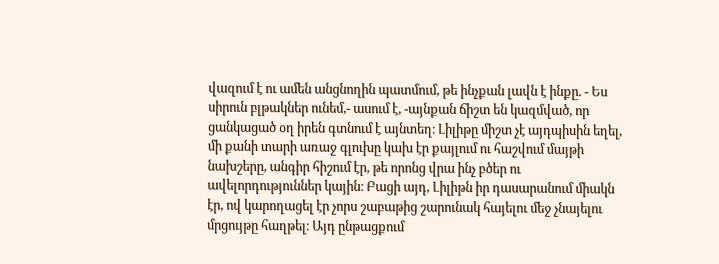վազում է ու ամեն անցնողին պատմում, թե ինչքան լավն է ինքը. - Ես սիրուն բլթակներ ունեմ,- ասում է, -այնքան ճիշտ են կազմված, որ ցանկացած օղ իրեն գտնում է այնտեղ։ Լիլիթը միշտ չէ այդպիսին եղել, մի քանի տարի առաջ գլուխը կախ էր քայլում ու հաշվում մայթի նախշերը, անգիր հիշում էր, թե որոնց վրա ինչ բծեր ու ավելորդություններ կային։ Բացի այդ, Լիլիթն իր դասարանում միակն էր, ով կարողացել էր չորս շաբաթից շարունակ հայելու մեջ չնայելու մրցույթը հաղթել։ Այդ ընթացքում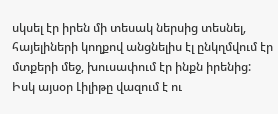սկսել էր իրեն մի տեսակ ներսից տեսնել, հայելիների կողքով անցնելիս էլ ընկղմվում էր մտքերի մեջ, խուսափում էր ինքն իրենից: Իսկ այսօր Լիլիթը վազում է ու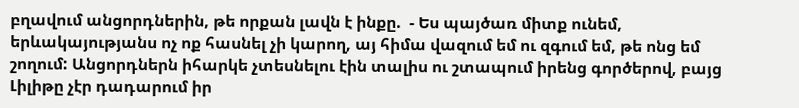բղավում անցորդներին, թե որքան լավն է ինքը.  - Ես պայծառ միտք ունեմ, երևակայությանս ոչ ոք հասնել չի կարող, այ հիմա վազում եմ ու զգում եմ, թե ոնց եմ շողում: Անցորդներն իհարկե չտեսնելու էին տալիս ու շտապում իրենց գործերով, բայց Լիլիթը չէր դադարում իր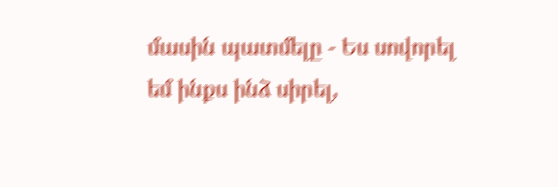մասին պատմելը - Ես սովորել եմ ինքս ինձ սիրել,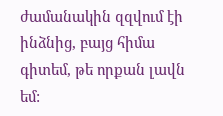ժամանակին զզվում էի ինձնից, բայց հիմա գիտեմ, թե որքան լավն եմ: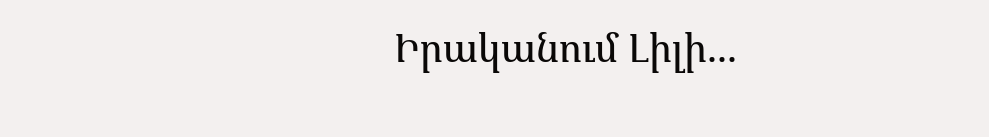Իրականում Լիլի...